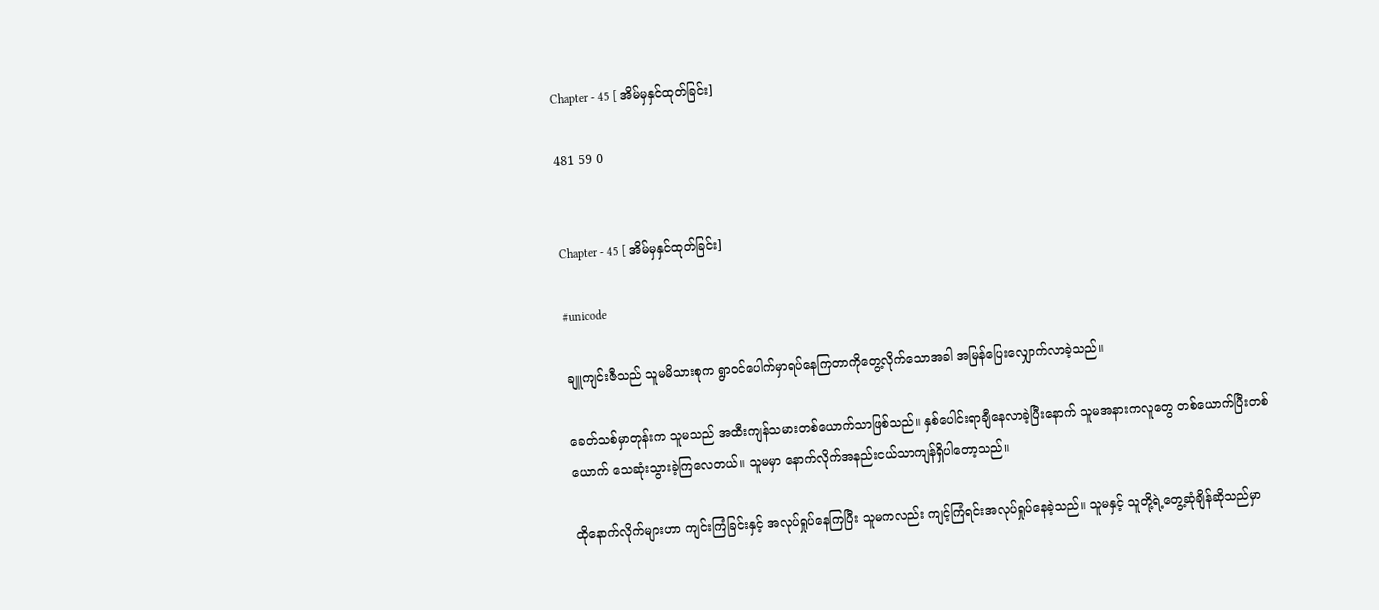Chapter - 45 [ အိမ်မှနှင်ထုတ်ခြင်း]

481 59 0


Chapter - 45 [ အိမ်မှနှင်ထုတ်ခြင်း]

#unicode

ချူကျင်းဇီသည် သူမမိသားစုက ရွာဝင်ပေါက်မှာရပ်နေကြတာကိုတွေ့လိုက်သောအခါ အမြန်ပြေးလျှောက်လာခဲ့သည်။

ခေတ်သစ်မှာတုန်းက သူမသည် အထီးကျန်သမားတစ်ယောက်သာဖြစ်သည်။ နှစ်ပေါင်းရာချီနေလာခဲ့ပြီးနောက် သူမအနားကလူတွေ တစ်ယောက်ပြီးတစ်ယောက် သေဆုံးသွားခဲ့ကြလေတယ်။ သူမမှာ နောက်လိုက်အနည်းငယ်သာကျန်ရှိပါတော့သည်။

ထိုနောက်လိုက်များဟာ ကျင်းကြံခြင်းနှင့် အလုပ်ရှုပ်နေကြပြီး သူမကလည်း ကျင့်ကြံရင်းအလုပ်ရှုပ်နေခဲ့သည်။ သူမနှင့် သူတို့ရဲ့တွေ့ဆုံချိန်ဆိုသည်မှာ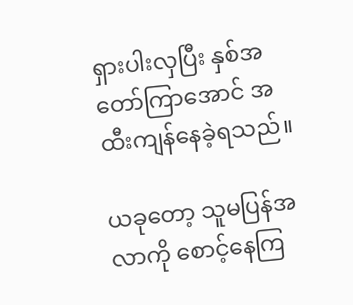ရှားပါးလှပြီး နှစ်အတော်ကြာအောင် အထီးကျန်နေခဲ့ရသည်။

ယခုတော့ သူမပြန်အလာကို စောင့်နေကြ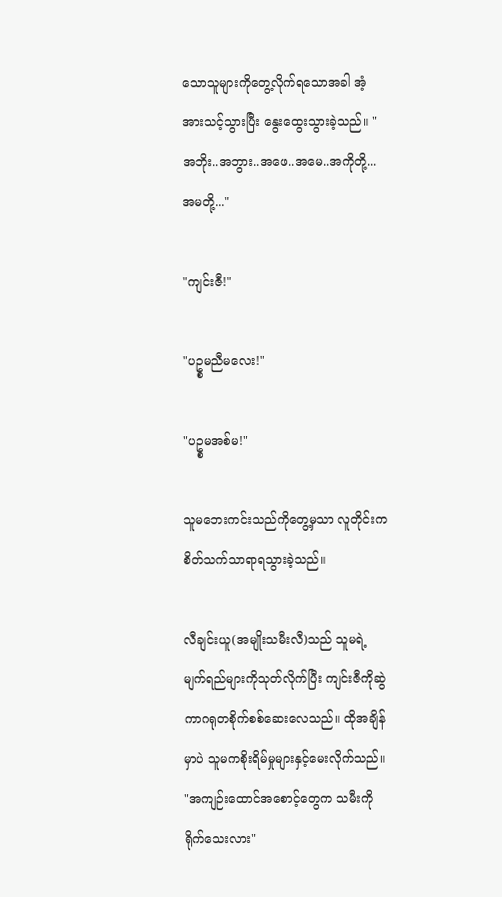သောသူများကိုတွေ့လိုက်ရသောအခါ အံ့အားသင့်သွားပြီး နွေးထွေးသွားခဲ့သည်။ "အဘိုး..အဘွား..အဖေ..အမေ..အကိုတို့...အမတို့..."

"ကျင်းဇီ!"

"ပဥ္စမညီမလေး!"

"ပဥ္စမအစ်မ!"

သူမဘေးကင်းသည်ကိုတွေ့မှသာ လူတိုင်းက စိတ်သက်သာရာရသွားခဲ့သည်။

လီချင်းယူ(အမျိုးသမီးလီ)သည် သူမရဲ့မျက်ရည်များကိုသုတ်လိုက်ပြီး ကျင်းဇီကိုဆွဲကာဂရုတစိုက်စစ်ဆေးလေသည်။ ထိုအချိန်မှာပဲ သူမကစိုးရိမ်မှုများနှင့်မေးလိုက်သည်။ "အကျဉ်းထောင်အစောင့်တွေက သမီးကိုရိုက်သေးလား"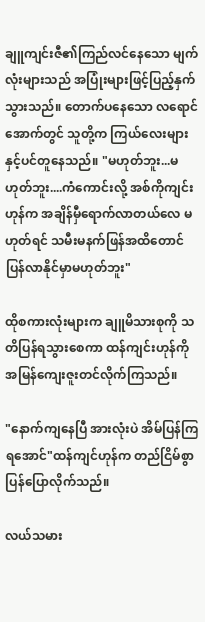ချူကျင်းဇီ၏ကြည်လင်နေသော မျက်လုံးများသည် အပြုံးများဖြင့်ပြည့်နှက်သွားသည်။ တောက်ပနေသော လရောင်အောက်တွင် သူတို့က ကြယ်လေးများနှင့်ပင်တူနေသည်။ "မဟုတ်ဘူး...မဟုတ်ဘူး....ကံကောင်းလို့ အစ်ကိုကျင်းဟုန်က အချိန်မှီရောက်လာတယ်လေ မဟုတ်ရင် သမီးမနက်ဖြန်အထိတောင် ပြန်လာနိုင်မှာမဟုတ်ဘူး"

ထိုစကားလုံးများက ချူမိသားစုကို သတိပြန်ရသွားစေကာ ထန်ကျင်းဟုန်ကို အမြန်ကျေးဇူးတင်လိုက်ကြသည်။

"နောက်ကျနေပြီ အားလုံးပဲ အိမ်ပြန်ကြရအောင်"ထန်ကျင်ဟုန်က တည်ငြိမ်စွာပြန်ပြောလိုက်သည်။

လယ်သမား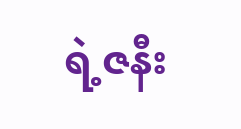ရဲ့ဇနီး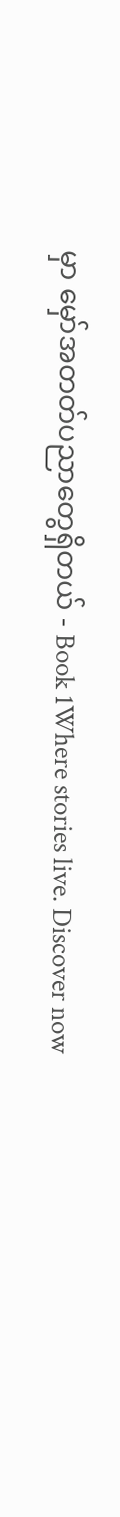မှာ မှော်အတတ်ပညာတွေရှိတယ် - Book 1Where stories live. Discover now